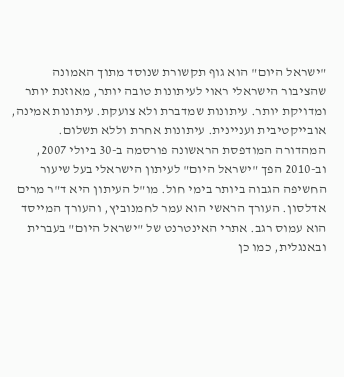"ישראל היום" הוא גוף תקשורת שנוסד מתוך האמונה שהציבור הישראלי ראוי לעיתונות טובה יותר, מאוזנת יותר ומדויקת יותר. עיתונות שמדברת ולא צועקת. עיתונות אמינה, אובייקטיבית ועניינית. עיתונות אחרת וללא תשלום. המהדורה המודפסת הראשונה פורסמה ב-30 ביולי 2007, וב-2010 הפך "ישראל היום" לעיתון הישראלי בעל שיעור החשיפה הגבוה ביותר בימי חול. מו"ל העיתון היא ד"ר מרים אדלסון. העורך הראשי הוא עמר לחמנוביץ, והעורך המייסד הוא עמוס רגב. אתרי האינטרנט של "ישראל היום" בעברית ובאנגלית, כמו כן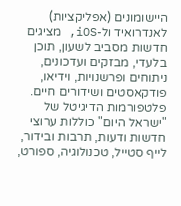היישומונים (אפליקציות) לאנדרואיד ול-iOS, מציגים חדשות מסביב לשעון, תוכן בלעדי, מבזקים ועדכונים, ניתוחים ופרשנויות, וידיאו, פודקאסטים ושידורים חיים. פלטפורמות הדיגיטל של "ישראל היום" כוללות ערוצי חדשות ודעות, תרבות ובידור, לייף סטייל, טכנולוגיה, ספורט,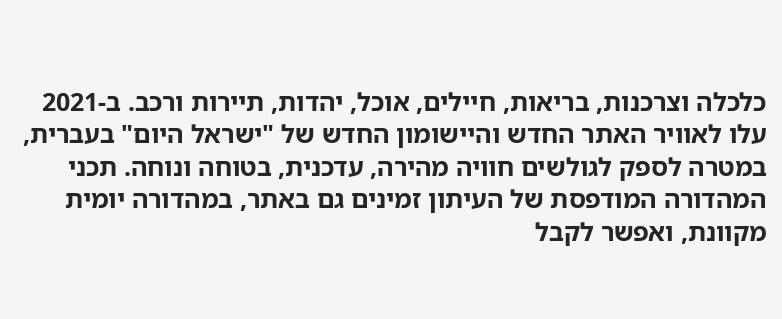כלכלה וצרכנות, בריאות, חיילים, אוכל, יהדות, תיירות ורכב. ב-2021 עלו לאוויר האתר החדש והיישומון החדש של "ישראל היום" בעברית, במטרה לספק לגולשים חוויה מהירה, עדכנית, בטוחה ונוחה. תכני המהדורה המודפסת של העיתון זמינים גם באתר, במהדורה יומית מקוונת, ואפשר לקבל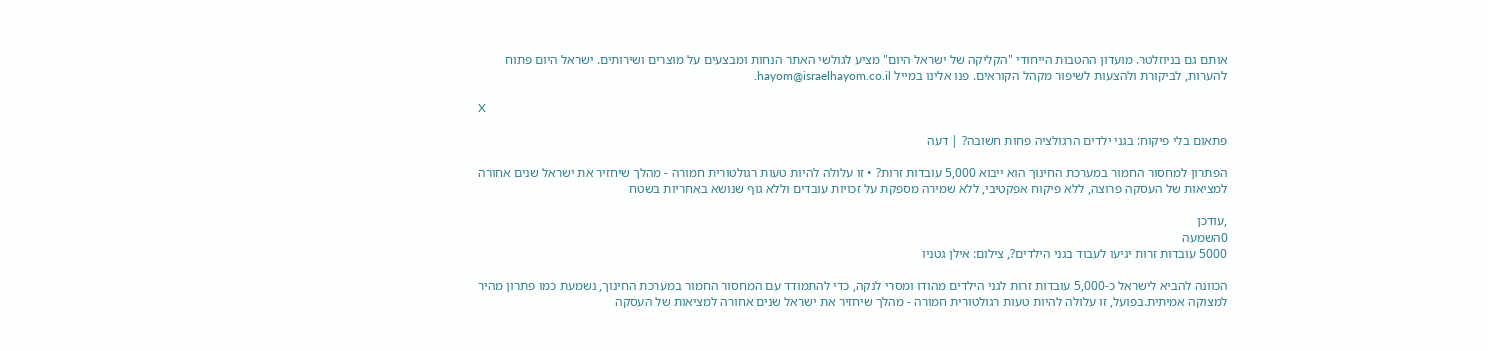אותם גם בניוזלטר. מועדון ההטבות הייחודי "הקליקה של ישראל היום" מציע לגולשי האתר הנחות ומבצעים על מוצרים ושירותים. ישראל היום פתוח להערות, לביקורת ולהצעות לשיפור מקהל הקוראים. פנו אלינו במייל hayom@israelhayom.co.il.

X

פתאום בלי פיקוח: בגני ילדים הרגולציה פחות חשובה? | דעה

הפתרון למחסור החמור במערכת החינוך הוא ייבוא 5,000 עובדות זרות? • זו עלולה להיות טעות רגולטורית חמורה - מהלך שיחזיר את ישראל שנים אחורה למציאות של העסקה פרוצה, ללא פיקוח אפקטיבי, ללא שמירה מספקת על זכויות עובדים וללא גוף שנושא באחריות בשטח

,עודכן
0השמעה
5000 עובדות זרות יגיעו לעבוד בגני הילדים?, צילום: אילן גטניו

הכוונה להביא לישראל כ-5,000 עובדות זרות לגני הילדים מהודו ומסרי לנקה, כדי להתמודד עם המחסור החמור במערכת החינוך, נשמעת כמו פתרון מהיר למצוקה אמיתית.בפועל, זו עלולה להיות טעות רגולטורית חמורה - מהלך שיחזיר את ישראל שנים אחורה למציאות של העסקה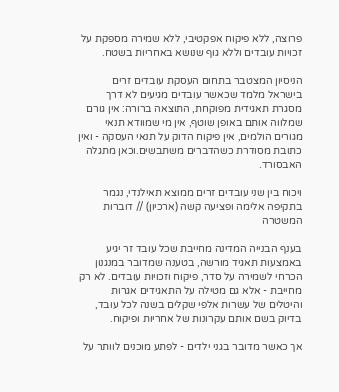פרוצה, ללא פיקוח אפקטיבי, ללא שמירה מספקת על זכויות עובדים וללא גוף שנושא באחריות בשטח.

הניסיון המצטבר בתחום העסקת עובדים זרים בישראל מלמד שכאשר עובדים מגיעים לא דרך מסגרת תאגידית מפוקחת, התוצאה ברורה: אין גורם שמלווה אותם באופן שוטף, אין מי שמוודא תנאי מגורים הולמים, אין פיקוח הדוק על תנאי העסקה - ואין כתובת מסודרת כשהדברים משתבשים.וכאן מתגלה האבסורד.

ויכוח בין שני עובדים זרים ממוצא תאילנדי, נגמר בתקיפה אלימה ופציעה קשה (ארכיון) // דוברות המשטרה

בענף הבנייה המדינה מחייבת שכל עובד זר יגיע באמצעות תאגיד מורשה, בטענה שמדובר במנגנון הכרחי לשמירה על סדר, פיקוח וזכויות עובדים. לא רק מחייבת - אלא גם מטילה על התאגידים אגרות והיטלים של עשרות אלפי שקלים בשנה לכל עובד, בדיוק בשם אותם עקרונות של אחריות ופיקוח.

אך כאשר מדובר בגני ילדים - לפתע מוכנים לוותר על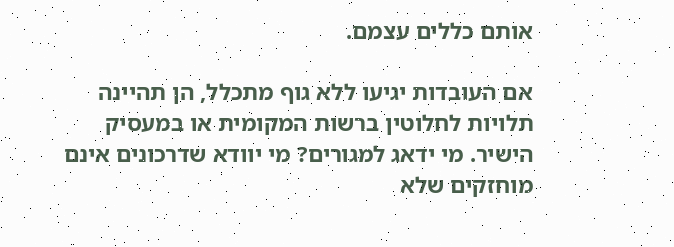אותם כללים עצמם.

אם העובדות יגיעו ללא גוף מתכלל, הן תהיינה תלויות לחלוטין ברשות המקומית או במעסיק הישיר. מי ידאג למגורים? מי יוודא שדרכונים אינם מוחזקים שלא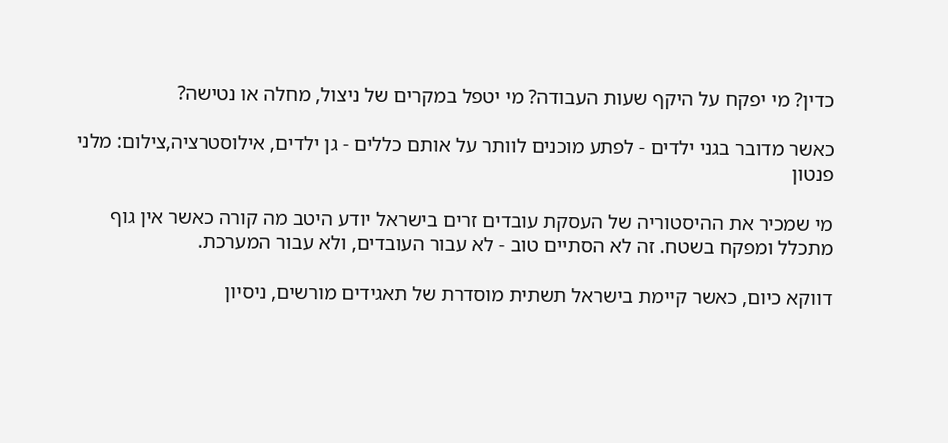כדין? מי יפקח על היקף שעות העבודה? מי יטפל במקרים של ניצול, מחלה או נטישה?

כאשר מדובר בגני ילדים - לפתע מוכנים לוותר על אותם כללים - גן ילדים, אילוסטרציה,צילום: מלני פנטון

מי שמכיר את ההיסטוריה של העסקת עובדים זרים בישראל יודע היטב מה קורה כאשר אין גוף מתכלל ומפקח בשטח. זה לא הסתיים טוב - לא עבור העובדים, ולא עבור המערכת.

דווקא כיום, כאשר קיימת בישראל תשתית מוסדרת של תאגידים מורשים, ניסיון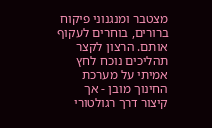מצטבר ומנגנוני פיקוח ברורים, בוחרים לעקוף אותם. הרצון לקצר תהליכים נוכח לחץ אמיתי על מערכת החינוך מובן - אך קיצור דרך רגולטורי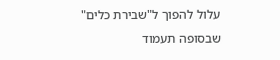עלול להפוך ל"שבירת כלים" שבסופה תעמוד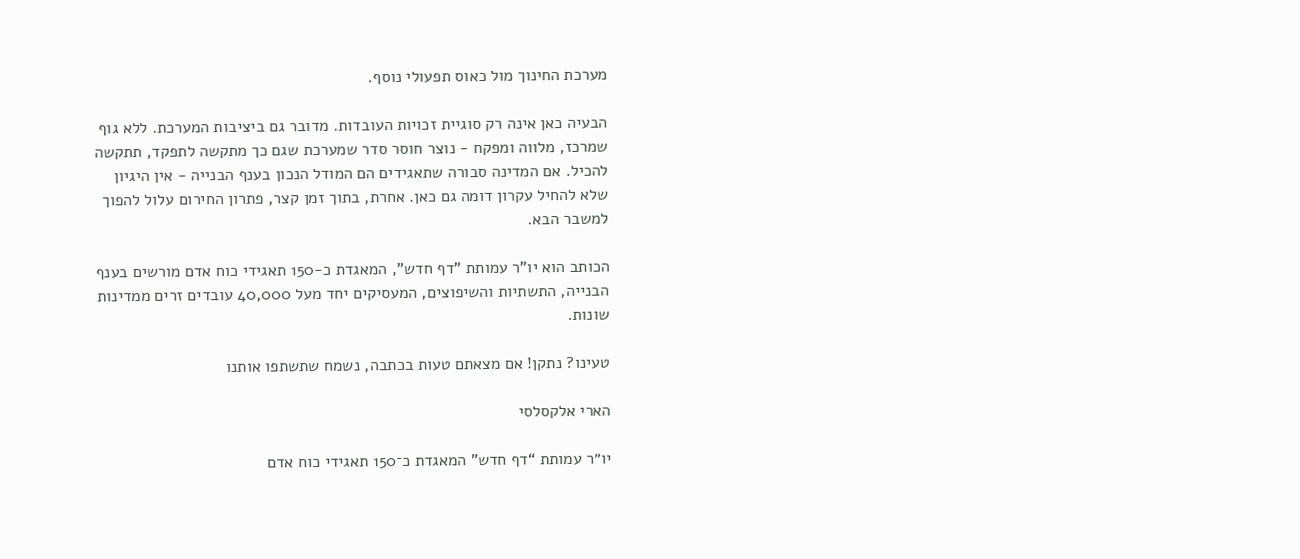מערכת החינוך מול כאוס תפעולי נוסף.

הבעיה כאן אינה רק סוגיית זכויות העובדות. מדובר גם ביציבות המערכת. ללא גוף שמרכז, מלווה ומפקח - נוצר חוסר סדר שמערכת שגם כך מתקשה לתפקד, תתקשה להכיל. אם המדינה סבורה שתאגידים הם המודל הנכון בענף הבנייה - אין היגיון שלא להחיל עקרון דומה גם כאן. אחרת, בתוך זמן קצר, פתרון החירום עלול להפוך למשבר הבא.

הכותב הוא יו"ר עמותת "דף חדש", המאגדת כ-150 תאגידי כוח אדם מורשים בענף הבנייה, התשתיות והשיפוצים, המעסיקים יחד מעל 40,000 עובדים זרים ממדינות שונות.

טעינו? נתקן! אם מצאתם טעות בכתבה, נשמח שתשתפו אותנו

הארי אלקסלסי

יו״ר עמותת “דף חדש” המאגדת כ־150 תאגידי כוח אדם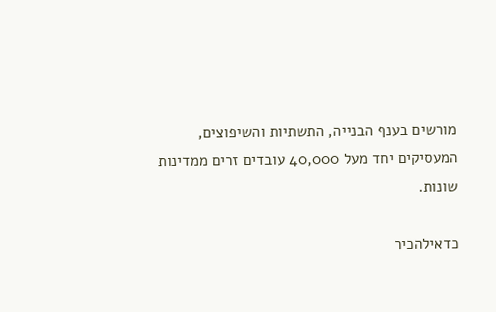מורשים בענף הבנייה, התשתיות והשיפוצים, המעסיקים יחד מעל 40,000 עובדים זרים ממדינות שונות.

כדאילהכיר